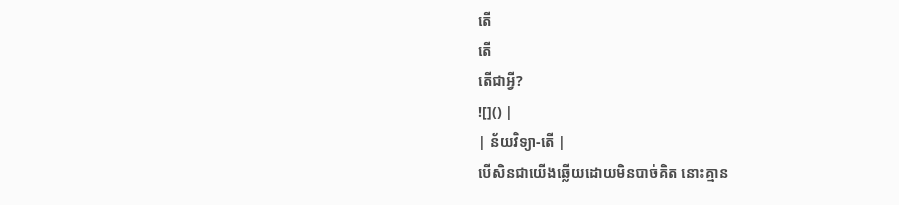តើ
តើ
តើជាអ្វី?
![]() |
| ន័យវិទ្យា-តើ |
បើសិនជាយើងឆ្លើយដោយមិនបាច់គិត នោះគ្មាន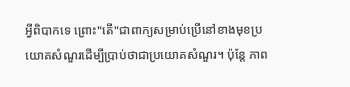អ្វីពិបាកទេ ព្រោះ"តើ"ជាពាក្យសម្រាប់ប្រើនៅខាងមុខប្រយោគសំណួរដើម្បីប្រាប់ថាជាប្រយោគសំណួរ។ ប៉ុន្តែ ភាព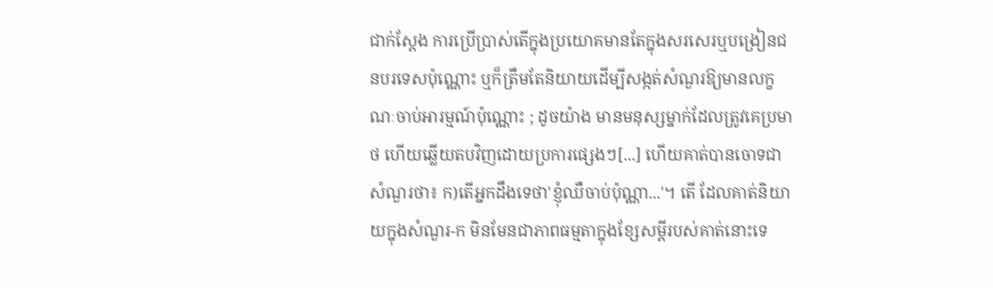ជាក់ស្ដែង ការប្រើប្រាស់តើក្នុងប្រយោគមានតែក្នុងសរសេរឬបង្រៀនជនបរទេសប៉ុណ្ណោះ ឬក៏ត្រឹមតែនិយាយដើម្បីសង្កត់សំណួរឱ្យមានលក្ខណៈចាប់អារម្មណ៍ប៉ុណ្ណោះ ; ដូចយ៉ាង មានមនុស្សម្នាក់ដែលត្រូវគេប្រមាថ ហើយឆ្លើយតបវិញដោយប្រការផ្សេងៗ[...] ហើយគាត់បានចោទជាសំណួរថា៖ ក)តើអ្នកដឹងទេថា'ខ្ញុំឈឺចាប់ប៉ុណ្ណា...'។ តើ ដែលគាត់និយាយក្នុងសំណួរ-ក មិនមែនជាភាពធម្មតាក្នុងខ្សែសម្ដីរបស់គាត់នោះទេ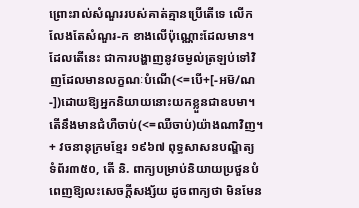ព្រោះរាល់សំណួររបស់គាត់គ្មានប្រើតើទេ លើកលែងតែសំណួរ-ក ខាងលើប៉ុណ្ណោះដែលមាន។ ដែលតើនេះ ជាការបង្ហាញនូវចម្ងល់ត្រឡប់ទៅវិញដែលមានលក្ខណៈបំណើ(<=បើ+[-អម៑/ណ-])ដោយឱ្យអ្នកនិយាយនោះយកខ្លួនជាឧបមា។ តើនឹងមានជំហឺចាប់(<=ឈឺចាប់)យ៉ាងណាវិញ។
+ វចនានុក្រមខ្មែរ ១៩៦៧ ពុទ្ធសាសនបណ្ឌិត្យ ទំព័រ៣៥០, តើ និ. ពាក្យបម្រាប់និយាយប្រថួនបំពេញឱ្យលះសេចក្ដីសង្ស័យ ដូចពាក្យថា មិនមែន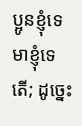ប្អូនខ្ញុំទេ មាខ្ញុំទេតើ; ដូច្នេះ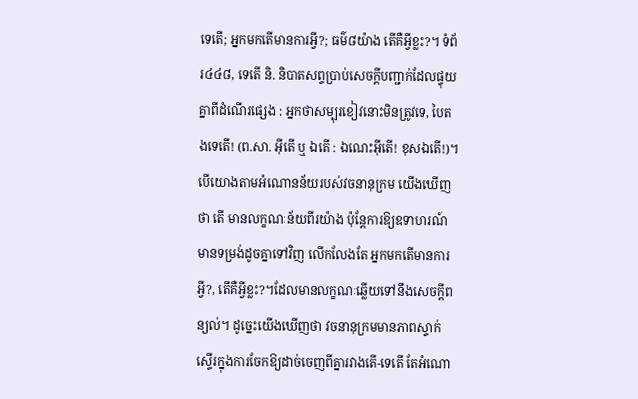ទេតើ; អ្នកមកតើមានការអ្វី?; ធម៌៨យ៉ាង តើគឺអ្វីខ្លះ?។ ទំព័រ៤៤៨, ទេតើ និ. និបាតសព្ទប្រាប់សេចក្ដីបញ្ជាក់ដែលផ្ទុយគ្នាពីដំណើរផ្សេង : អ្នកថាសម្បុរខៀវនោះមិនត្រូវទេ, បៃតងទេតើ! (ព.សា. អ៊ីតើ ឬ ឯតើ : ឯណេះអ៊ីតើ! ខុសឯតើ!)។ បើយោងតាមអំណោនន័យរបស់វចនានុក្រម យើងឃើញថា តើ មានលក្ខណៈន័យពីរយ៉ាង ប៉ុន្តែការឱ្យឧទាហរណ៍មានទម្រង់ដូចគ្នាទៅវិញ លើកលែងតែ អ្នកមកតើមានការអ្វី?, តើគឺអ្វីខ្លះ?។ដែលមានលក្ខណៈឆ្លើយទៅនឹងសេចក្ដីពន្យល់។ ដូច្នេះយើងឃើញថា វចនានុក្រមមានភាពស្ទាក់ស្ទើរក្នុងការចែកឱ្យដាច់ចេញពីគ្នារវាងតើ-ទេតើ តែអំណោ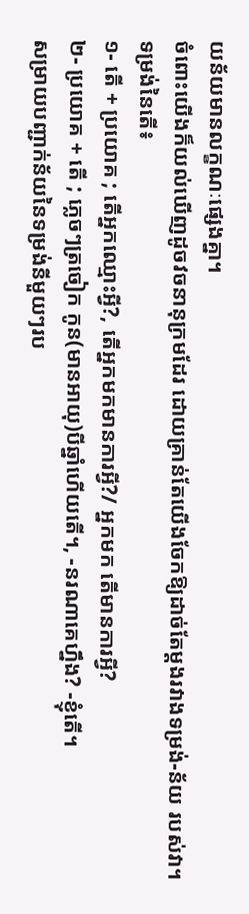យន័យមានលក្ខណៈផ្សេងគ្នា។
ចំពោះយើងក៏យល់ឃើញដូចវចនានុក្រមដែរ ដោយគ្រាន់តែយើងចែកឱ្យដាច់តែម្ដងរវាងទម្រង់-ន័យ របស់វា។
ទម្រង់នៃតើ៖
១- តើ + ប្រយោគ ; តើអ្នកឈ្មោះអ្វី?, តើអ្នកមកមានការអ្វី?/ អ្នកមក តើមានការអ្វី?
២- ប្រយោគ + តើ ; ភ្លេចៗត្រចៀក កូន(មានអាយុ)បីឆ្នាំហើយតើ។, -នរណាគេហ្នឹង? -ខ្ញុំតើ។
សម្រាយបញ្ជាក់ន័យនៃទម្រង់នីមួយៗរប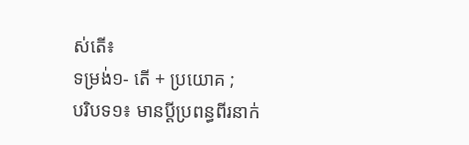ស់តើ៖
ទម្រង់១- តើ + ប្រយោគ ;
បរិបទ១៖ មានប្ដីប្រពន្ធពីរនាក់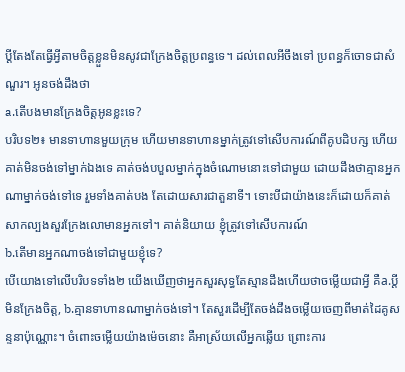ប្ដីតែងតែធ្វើអ្វីតាមចិត្តខ្លួនមិនសូវជាក្រែងចិត្តប្រពន្ធទេ។ ដល់ពេលអីចឹងទៅ ប្រពន្ធក៏ចោទជាសំណួរ។ អូនចង់ដឹងថា
a.តើបងមានក្រែងចិត្តអូនខ្លះទេ?
បរិបទ២៖ មានទាហានមួយក្រុម ហើយមានទាហានម្នាក់ត្រូវទៅសើបការណ៍ពីគូបដិបក្ស ហើយគាត់មិនចង់ទៅម្នាក់ឯងទេ គាត់ចង់បបួលម្នាក់ក្នុងចំណោមនោះទៅជាមួយ ដោយដឹងថាគ្មានអ្នកណាម្នាក់ចង់ទៅទេ រួមទាំងគាត់បង តែដោយសារជាតួនាទី។ ទោះបីជាយ៉ាងនេះក៏ដោយក៏គាត់សាកល្បងសួរក្រែងលោមានអ្នកទៅ។ គាត់និយាយ ខ្ញុំត្រូវទៅសើបការណ៍
b.តើមានអ្នកណាចង់ទៅជាមួយខ្ញុំទេ?
បើយោងទៅលើបរិបទទាំង២ យើងឃើញថាអ្នកសួរសុទ្ធតែស្មានដឹងហើយថាចម្លើយជាអ្វី គឺa.ប្ដីមិនក្រែងចិត្ត, b.គ្មានទាហានណាម្នាក់ចង់ទៅ។ តែសួរដើម្បីតែចង់ដឹងចម្លើយចេញពីមាត់ដៃគូសន្ទនាប៉ុណ្ណោះ។ ចំពោះចម្លើយយ៉ាងម៉េចនោះ គឺអាស្រ័យលើអ្នកឆ្លើយ ព្រោះការ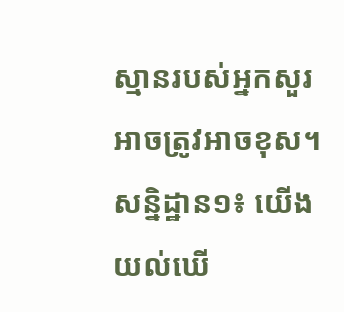ស្មានរបស់អ្នកសួរអាចត្រូវអាចខុស។
សន្និដ្ឋាន១៖ យើងយល់ឃើ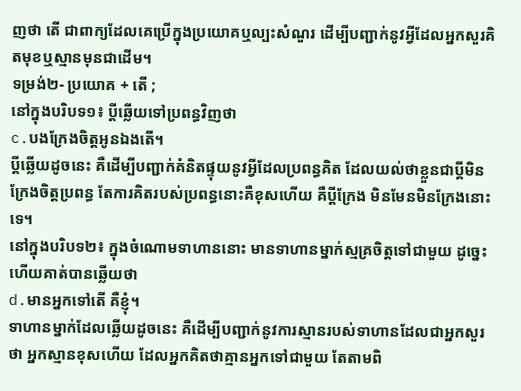ញថា តើ ជាពាក្យដែលគេប្រើក្នុងប្រយោគឬល្បះសំណួរ ដើម្បីបញ្ជាក់នូវអ្វីដែលអ្នកសួរគិតមុខឬស្មានមុនជាដើម។
ទម្រង់២- ប្រយោគ + តើ ;
នៅក្នុងបរិបទ១៖ ប្ដីឆ្លើយទៅប្រពន្ធវិញថា
c.បងក្រែងចិត្តអូនឯងតើ។
ប្ដីឆ្លើយដូចនេះ គឺដើម្បីបញ្ជាក់គំនិតផ្ទុយនូវអ្វីដែលប្រពន្ធគិត ដែលយល់ថាខ្លួនជាប្ដីមិនក្រែងចិត្តប្រពន្ធ តែការគិតរបស់ប្រពន្ធនោះគឺខុសហើយ គឺប្ដីក្រែង មិនមែនមិនក្រែងនោះទេ។
នៅក្នុងបរិបទ២៖ ក្នុងចំណោមទាហាននោះ មានទាហានម្នាក់ស្មគ្រចិត្តទៅជាមួយ ដូច្នេះហើយគាត់បានឆ្លើយថា
d.មានអ្នកទៅតើ គឺខ្ញុំ។
ទាហានម្នាក់ដែលឆ្លើយដូចនេះ គឺដើម្បីបញ្ជាក់នូវការស្មានរបស់ទាហានដែលជាអ្នកសួរថា អ្នកស្មានខុសហើយ ដែលអ្នកគិតថាគ្មានអ្នកទៅជាមួយ តែតាមពិ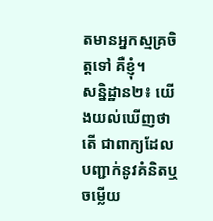តមានអ្នកស្មគ្រចិត្តទៅ គឺខ្ញុំ។
សន្និដ្ឋាន២៖ យើងយល់ឃើញថា តើ ជាពាក្យដែលបញ្ជាក់នូវគំនិតឬចម្លើយ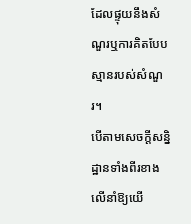ដែលផ្ទុយនឹងសំណួរឬការគិតបែបស្មានរបស់សំណួរ។
បើតាមសេចក្ដីសន្និដ្ឋានទាំងពីរខាងលើនាំឱ្យយើ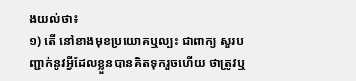ងយល់ថា៖
១) តើ នៅខាងមុខប្រយោគឬល្បះ ជាពាក្យ សួរបញ្ជាក់នូវអ្វីដែលខ្លួនបានគិតទុករួចហើយ ថាត្រូវឬ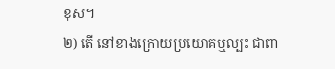ខុស។
២) តើ នៅខាងក្រោយប្រយោគឬល្បះ ជាពា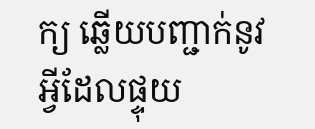ក្យ ឆ្លើយបញ្ជាក់នូវអ្វីដែលផ្ទុយ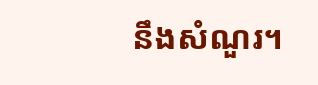នឹងសំណួរ។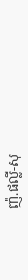ញ៉.ផល្លី-សុ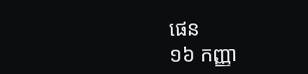ផេន
១៦ កញ្ញា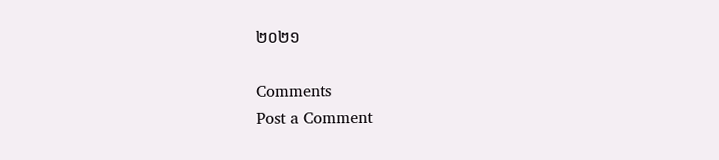២០២១

Comments
Post a Comment